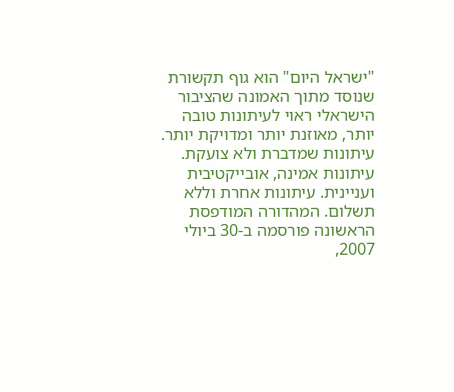"ישראל היום" הוא גוף תקשורת שנוסד מתוך האמונה שהציבור הישראלי ראוי לעיתונות טובה יותר, מאוזנת יותר ומדויקת יותר. עיתונות שמדברת ולא צועקת. עיתונות אמינה, אובייקטיבית ועניינית. עיתונות אחרת וללא תשלום. המהדורה המודפסת הראשונה פורסמה ב-30 ביולי 2007,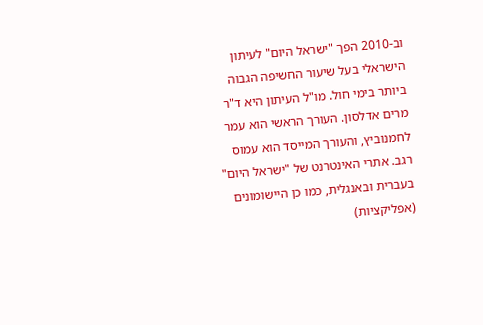וב-2010 הפך "ישראל היום" לעיתון הישראלי בעל שיעור החשיפה הגבוה ביותר בימי חול. מו"ל העיתון היא ד"ר מרים אדלסון. העורך הראשי הוא עמר לחמנוביץ, והעורך המייסד הוא עמוס רגב. אתרי האינטרנט של "ישראל היום" בעברית ובאנגלית, כמו כן היישומונים (אפליקציות)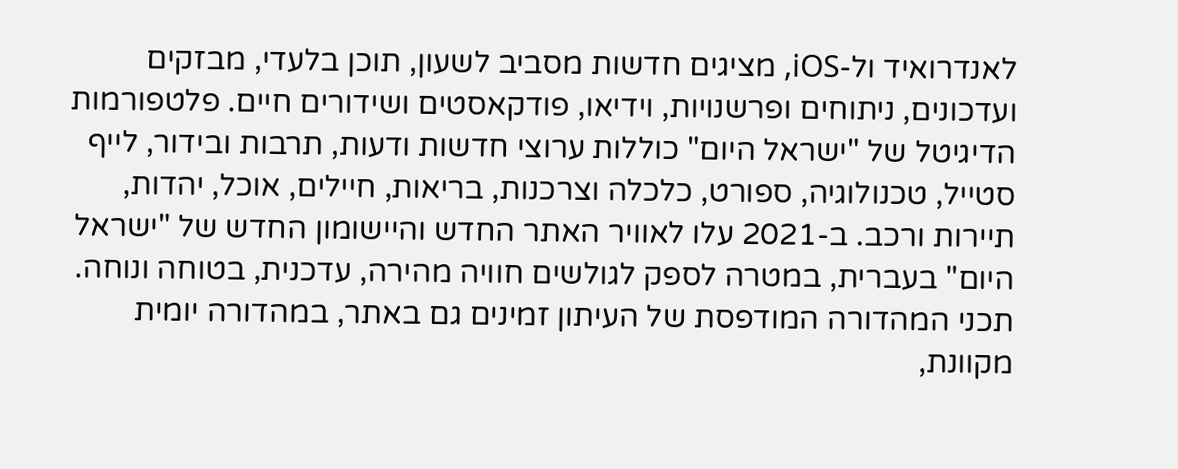לאנדרואיד ול-iOS, מציגים חדשות מסביב לשעון, תוכן בלעדי, מבזקים ועדכונים, ניתוחים ופרשנויות, וידיאו, פודקאסטים ושידורים חיים. פלטפורמות הדיגיטל של "ישראל היום" כוללות ערוצי חדשות ודעות, תרבות ובידור, לייף סטייל, טכנולוגיה, ספורט, כלכלה וצרכנות, בריאות, חיילים, אוכל, יהדות, תיירות ורכב. ב-2021 עלו לאוויר האתר החדש והיישומון החדש של "ישראל היום" בעברית, במטרה לספק לגולשים חוויה מהירה, עדכנית, בטוחה ונוחה. תכני המהדורה המודפסת של העיתון זמינים גם באתר, במהדורה יומית מקוונת,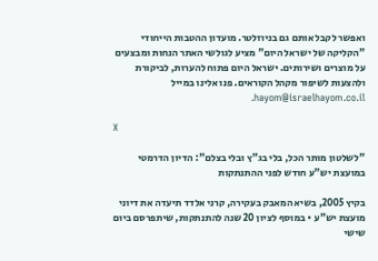ואפשר לקבל אותם גם בניוזלטר. מועדון ההטבות הייחודי "הקליקה של ישראל היום" מציע לגולשי האתר הנחות ומבצעים על מוצרים ושירותים. ישראל היום פתוח להערות, לביקורת ולהצעות לשיפור מקהל הקוראים. פנו אלינו במייל hayom@israelhayom.co.il.

X

"לשלטון מותר הכל, בלי בג"ץ ובלי בצלם": הדיון הדרמטי במועצת יש"ע חודש לפני ההתנתקות

בקיץ 2005, בשיא המאבק בעקירה, קרני אלדד תיעדה את דיוני מועצת יש"ע • במוסף לציון 20 שנה להתנתקות, שיתפרסם ביום שישי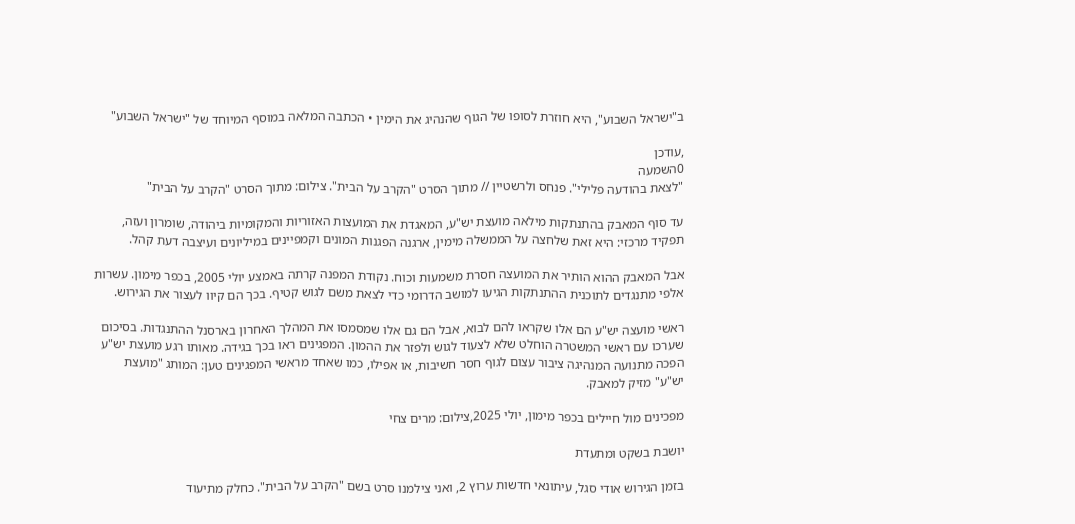ב"ישראל השבוע", היא חוזרת לסופו של הגוף שהנהיג את הימין • הכתבה המלאה במוסף המיוחד של "ישראל השבוע"

,עודכן
0השמעה
"לצאת בהודעה פלילי". פנחס ולרשטיין // מתוך הסרט "הקרב על הבית". צילום: מתוך הסרט "הקרב על הבית"

עד סוף המאבק בהתנתקות מילאה מועצת יש"ע, המאגדת את המועצות האזוריות והמקומיות ביהודה, שומרון ועזה, תפקיד מרכזי: היא זאת שלחצה על הממשלה מימין, ארגנה הפגנות המונים וקמפיינים במיליונים ועיצבה דעת קהל.

אבל המאבק ההוא הותיר את המועצה חסרת משמעות וכוח. נקודת המפנה קרתה באמצע יולי 2005, בכפר מימון. עשרות אלפי מתנגדים לתוכנית ההתנתקות הגיעו למושב הדרומי כדי לצאת משם לגוש קטיף. בכך הם קיוו לעצור את הגירוש.

ראשי מועצה יש"ע הם אלו שקראו להם לבוא, אבל הם גם אלו שמסמסו את המהלך האחרון בארסנל ההתנגדות. בסיכום שערכו עם ראשי המשטרה הוחלט שלא לצעוד לגוש ולפזר את ההמון. המפגינים ראו בכך בגידה. מאותו רגע מועצת יש"ע הפכה מתנועה המנהיגה ציבור עצום לגוף חסר חשיבות, או אפילו, כמו שאחד מראשי המפגינים טען: המותג "מועצת יש"ע" מזיק למאבק.

מפכינים מול חיילים בכפר מימון, יולי 2025,צילום: מרים צחי

יושבת בשקט ומתעדת

בזמן הגירוש אודי סגל, עיתונאי חדשות ערוץ 2, ואני צילמנו סרט בשם "הקרב על הבית". כחלק מתיעוד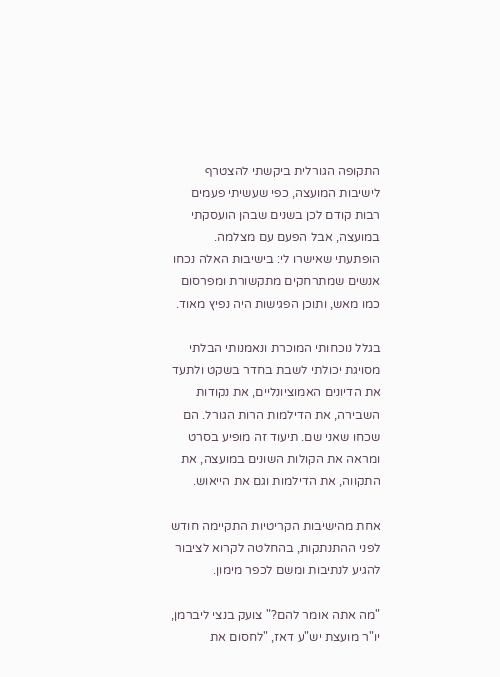התקופה הגורלית ביקשתי להצטרף לישיבות המועצה, כפי שעשיתי פעמים רבות קודם לכן בשנים שבהן הועסקתי במועצה, אבל הפעם עם מצלמה. הופתעתי שאישרו לי: בישיבות האלה נכחו אנשים שמתרחקים מתקשורת ומפרסום כמו מאש, ותוכן הפגישות היה נפיץ מאוד.

בגלל נוכחותי המוכרת ונאמנותי הבלתי מסויגת יכולתי לשבת בחדר בשקט ולתעד את הדיונים האמוציונליים, את נקודות השבירה, את הדילמות הרות הגורל. הם שכחו שאני שם. תיעוד זה מופיע בסרט ומראה את הקולות השונים במועצה, את התקווה, את הדילמות וגם את הייאוש.

אחת מהישיבות הקריטיות התקיימה חודש לפני ההתנתקות, בהחלטה לקרוא לציבור להגיע לנתיבות ומשם לכפר מימון.

"מה אתה אומר להם?" צועק בנצי ליברמן, יו"ר מועצת יש"ע דאז, "לחסום את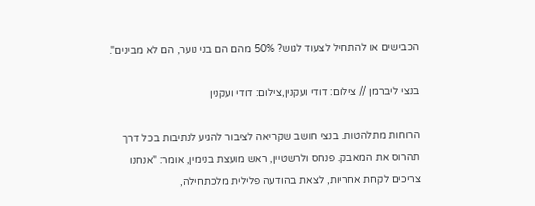הכבישים או להתחיל לצעוד לגוש? 50% מהם הם בני נוער, הם לא מבינים".

בנצי ליברמן // צילום: דודי ועקנין,צילום: דודי ועקנין

הרוחות מתלהטות. בנצי חושב שקריאה לציבור להגיע לנתיבות בכל דרך תהרוס את המאבק. פנחס ולרשטיין, ראש מועצת בנימין, אומר: "אנחנו צריכים לקחת אחריות, לצאת בהודעה פלילית מלכתחילה,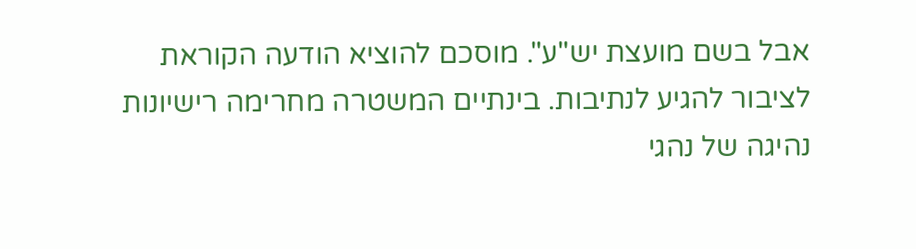אבל בשם מועצת יש"ע". מוסכם להוציא הודעה הקוראת לציבור להגיע לנתיבות. בינתיים המשטרה מחרימה רישיונות נהיגה של נהגי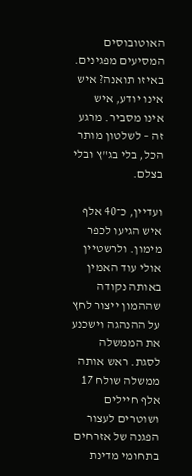האוטובוסים המסיעים מפגינים. באיזו תואנה? איש אינו יודע, איש אינו מסביר. מרגע זה – לשלטון מותר הכל, בלי בג"ץ ובלי בצלם.

ועדיין, כ־40 אלף איש הגיעו לכפר מימון. ולרשטיין אולי עוד האמין באותה נקודה שההמון ייצור לחץ על ההנהגה וישכנע את הממשלה לסגת. ראש אותה ממשלה שולח 17 אלף חיילים ושוטרים לעצור הפגנה של אזרחים בתחומי מדינת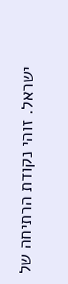ישראל. זוהי נקודת הרתיחה של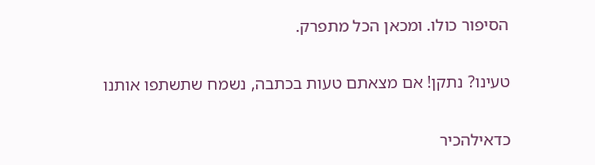הסיפור כולו. ומכאן הכל מתפרק.

טעינו? נתקן! אם מצאתם טעות בכתבה, נשמח שתשתפו אותנו

כדאילהכיר